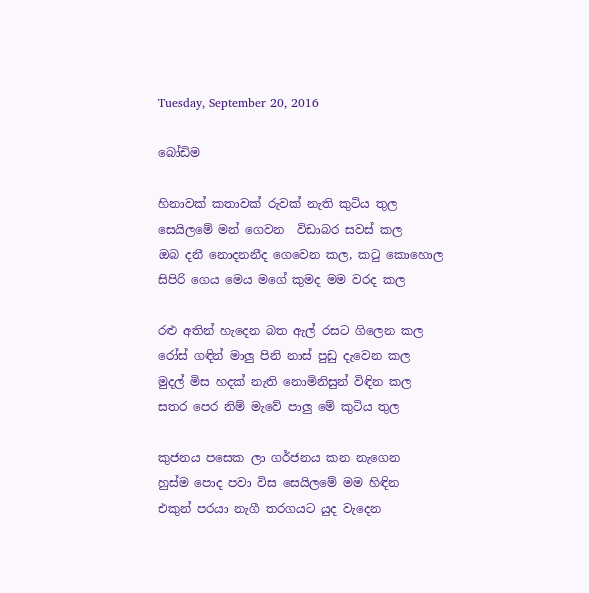Tuesday, September 20, 2016

බෝඩිම

හිනාවක් කතාවක් රුවක් නැති කුටිය තුල
සෙයිලමේ මන් ගෙවන  විඩාබර සවස් කල
ඔබ දනී නොදනනීද ගෙවෙන කල, කටු කොහොල
සිපිරි ගෙය මෙය මගේ කුමද මම වරද කල

රළු අතින් හැදෙන බත ඇල් රසට ගිලෙන කල
රෝස් ගඳින් මාලු පිනි නාස් පුඩු දැවෙන කල
මුදල් මිස හදක් නැති නොමිනිසුන් විඳින කල
සතර පෙර නිම් මැවේ පාලු මේ කුටිය තුල

කුජනය පසෙක ලා ගර්ජනය කන නැගෙන
හුස්ම පොද පවා විස සෙයිලමේ මම හිඳින
එකුන් පරයා නැගී තරගයට යුද වැදෙන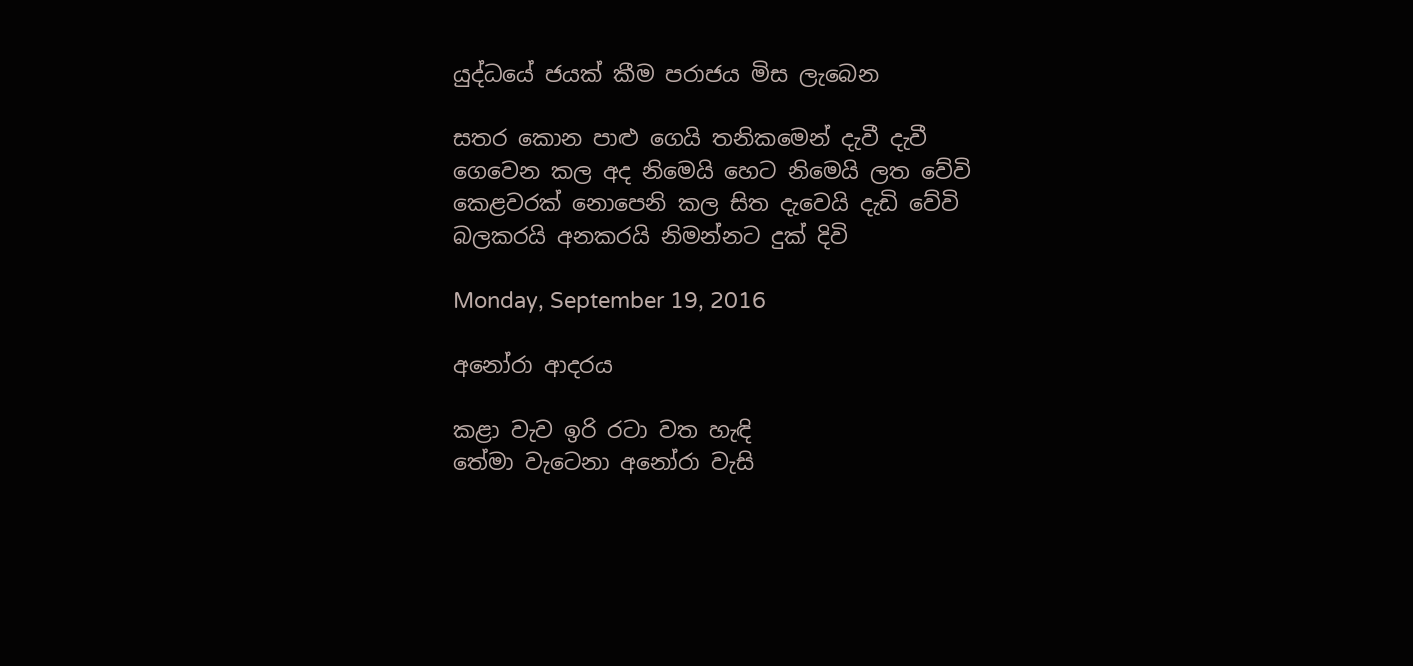යුද්ධයේ ජයක් කීම පරාජය මිස ලැබෙන

සතර කොන පාළු ගෙයි තනිකමෙන් දැවී දැවී
ගෙවෙන කල අද නිමෙයි හෙට නිමෙයි ලත වේවි
කෙළවරක් නොපෙනි කල සිත දැවෙයි දැඩි වේවි
බලකරයි අනකරයි නිමන්නට දුක් දිවි

Monday, September 19, 2016

අනෝරා ආදරය

කළා වැව ඉරි රටා වත හැඳි
තේමා වැටෙනා අනෝරා වැසි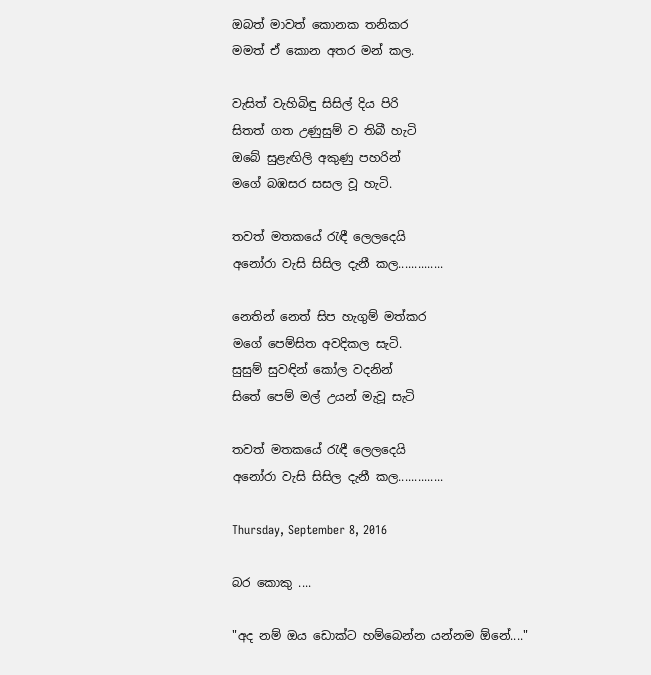ඔබත් මාවත් කොනක තනිකර
මමත් ඒ කොන අතර මන් කල.

වැසිත් වැහිබිඳු සිසිල් දිය පිරි
සිතත් ගත උණුසුම් ව තිබී හැටි
ඔබේ සුළැඟිලි අකුණු පහරින්
මගේ බඹසර සසල වූ හැටි.

තවත් මතකයේ රැඳී ලෙලදෙයි
අනෝරා වැසි සිසිල දැනී කල..............

නෙතින් නෙත් සිප හැගුම් මත්කර
මගේ පෙම්සිත අවදිකල සැටි.
සුසුම් සුවඳින් කෝල වදනින්
සිතේ පෙම් මල් උයන් මැවූ සැටි

තවත් මතකයේ රැඳී ලෙලදෙයි
අනෝරා වැසි සිසිල දැනී කල..............

Thursday, September 8, 2016

බර කොකු ....

"අද නම් ඔය ඩොක්ට හම්බෙන්න යන්නම ඕනේ...."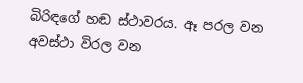බිරිඳගේ හඬ ස්ථාවරය. ඈ පරල වන අවස්ථා විරල වන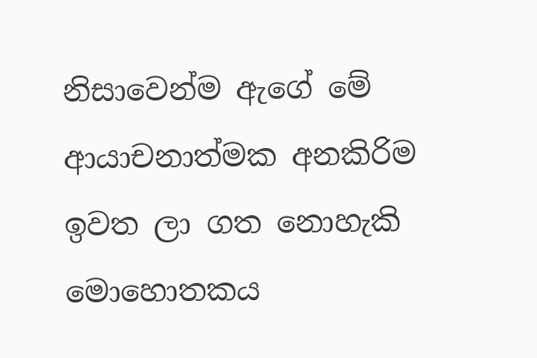නිසාවෙන්ම ඇගේ මේ ආයාචනාත්මක අනකිරිම ඉවත ලා ගත නොහැකි මොහොතකය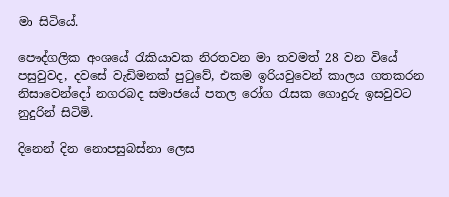මා සිටියේ.

පෞද්ගලික අංශයේ රැකියාවක නිරතවන මා තවමත් 28 වන වියේ පසුවුවද, දවසේ වැඩිමනක් පුටුවේ, එකම ඉරියවුවෙන් කාලය ගතකරන නිසාවෙන්දෝ නගරබද සමාජයේ පතල රෝග රැසක ගොදුරු ඉසවුවට නුදුරින් සිටිමි.

දිනෙන් දින නොපසුබස්නා ලෙස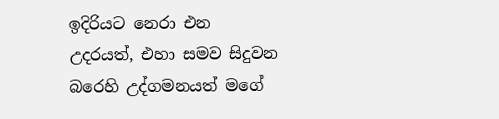ඉදිරියට නෙරා එන උදරයත්, එහා සමව සිදුවන බරෙහි උද්ගමනයත් මගේ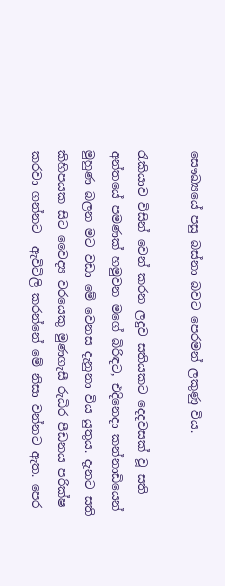සෞඛ්‍යයේ පසු බස්නා බවට පෙරමන් ලකුණු විය.

රැකියාව විසින් වෙන් කරන ලදුව සතියකට දෙදවසක් වූ සති අන්තයේ පමණක් හමුවන මගේ බිරිඳට, එදිනෙදා කන්නාඩියෙන් මුහුණ බලන මට වඩා මේ වෙනස දැනුනා විය යුතුය. දැනට සති කිහිපයක සිට වෛද්‍ය වරයෙකු මුණගැසී රුධිර පීඩනය පරික්ෂ කරවා ගන්නට  ඇවිටිලි කරන්නේ මේ නිසා වන්නට ඇත. පෙර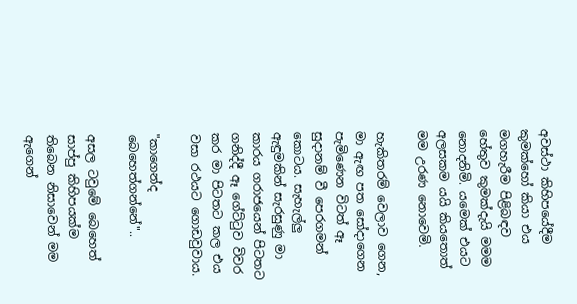අවස්ථා කිහිපයේදීම කුමක්හෝ කියා එය මගහැරීම පිළිබඳව හේතුව කුමක්දැයි මමම නොදනිමි. යමෙක් එයට අලසකම යයි කියතොත් මම උරණ නොවෙමි.

හැකිතරම් වෙලාව ගෙන, මා ඇඟ පත සෝදාගෙන පැමිණෙන විටත් ඈ සුදානම් වී පෙරගමන් කොටය. සැහැල්ලු ඇඳුමකින් සැරසුණු මා කාරය ගරාජයෙන් පිටතට ගනිද්දී ඈ ගේට්ටුව විවර කර මා පිටතට කල එය වසා රථයට ගොඩවුවාය.

"කාගෙන්ද බෙහෙත්ගන්නේ"..

අසල ටවුමේ බෙහෙත් සාප්පු කිහිපයක්ම තිබෙන නිසාවෙන් මම ඇගෙන්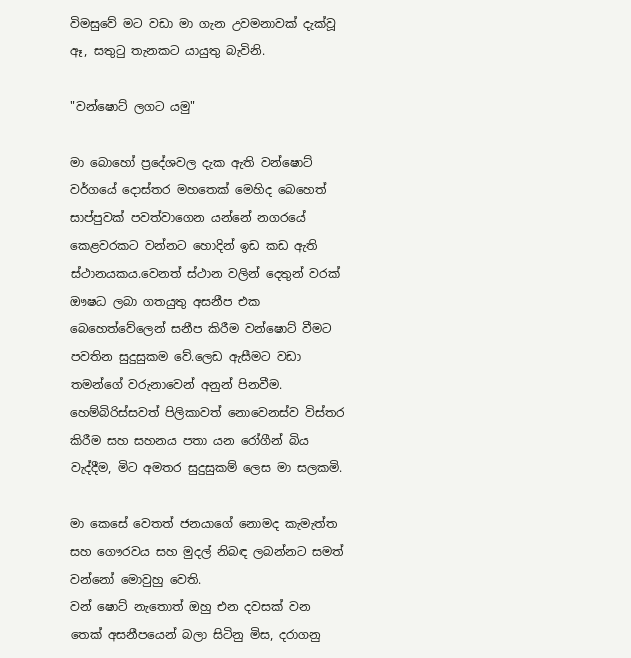විමසුවේ මට වඩා මා ගැන උවමනාවක් දැක්වූ ඈ, සතුටු තැනකට යායුතු බැවිනි.

"වන්ෂොට් ලගට යමු"

මා බොහෝ ප්‍රදේශවල දැක ඇති වන්ෂොට් වර්ගයේ දොස්තර මහතෙක් මෙහිද බෙහෙත් සාප්පුවක් පවත්වාගෙන යන්නේ නගරයේ කෙළවරකට වන්නට හොදින් ඉඩ කඩ ඇති ස්ථානයකය.වෙනත් ස්ථාන වලින් දෙතුන් වරක් ඖෂධ ලබා ගතයුතු අසනීප එක බෙහෙත්වේලෙන් සනීප කිරීම වන්ෂොට් වීමට පවතින සුදුසුකම වේ.ලෙඩ ඇසීමට වඩා තමන්ගේ වරුනාවෙන් අනුන් පිනවීම. හෙම්බිරිස්සවත් පිලිකාවත් නොවෙනස්ව විස්තර කිරීම සහ සහනය පතා යන රෝගීන් බිය වැද්දීම, මිට අමතර සුදුසුකම් ලෙස මා සලකමි.

මා කෙසේ වෙතත් ජනයාගේ නොමද කැමැත්ත සහ ගෞරවය සහ මුදල් නිබඳ ලබන්නට සමත් වන්නෝ මොවුහු වෙති.
වන් ෂොට් නැතොත් ඔහු එන දවසක් වන තෙක් අසනීපයෙන් බලා සිටිනු මිස, දරාගනු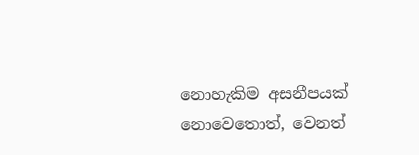නොහැකිම අසනීපයක් නොවෙතොත්, වෙනත්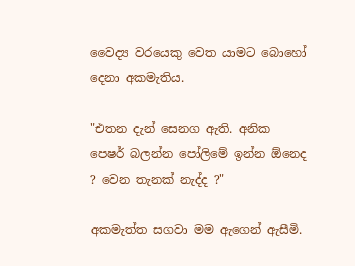වෛද්‍ය වරයෙකු වෙත යාමට බොහෝ දෙනා අකමැතිය.

"එතන දැන් සෙනග ඇති. අනික පෙෂර් බලන්න පෝලිමේ ඉන්න ඕනෙද ? වෙන තැනක් නැද්ද ?"

අකමැත්ත සගවා මම ඇගෙන් ඇසීමි.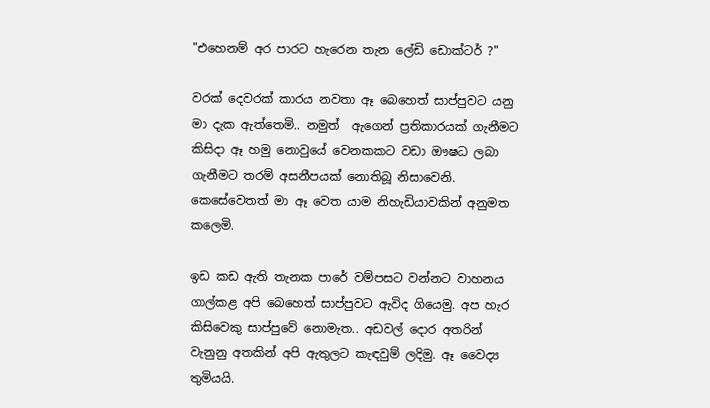"එහෙනම් අර පාරට හැරෙන තැන ලේඩි ඩොක්ටර් ?"

වරක් දෙවරක් කාරය නවතා ඈ බෙහෙත් සාප්පුවට යනු මා දැක ඇත්තෙමි.. නමුත්  ඇගෙන් ප්‍රතිකාරයක් ගැනීමට කිසිදා ඈ හමු නොවුයේ වෙනකකට වඩා ඖෂධ ලබා ගැනීමට තරම් අසනීපයක් නොතිබූ නිසාවෙනි.
කෙසේවෙතත් මා ඈ වෙත යාම නිහැඩියාවකින් අනුමත කලෙමි.

ඉඩ කඩ ඇති තැනක පාරේ වම්පසට වන්නට වාහනය ගාල්කළ අපි බෙහෙත් සාප්පුවට ඇවිද ගියෙමු. අප හැර කිසිවෙකු සාප්පුවේ නොමැත.. අඩවල් දොර අතරින් වැනුනු අතකින් අපි ඇතුලට කැඳවුම් ලදිමු. ඈ වෛද්‍ය තුමියයි.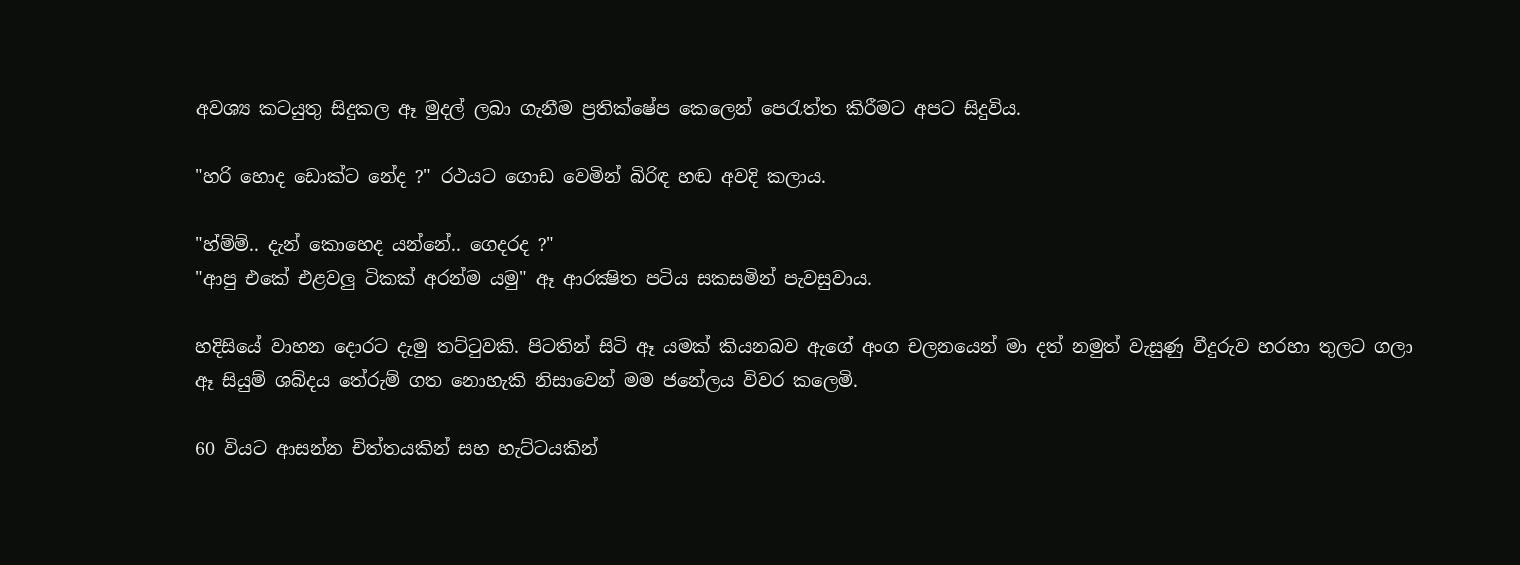අවශ්‍ය කටයුතු සිදුකල ඈ මුදල් ලබා ගැනීම ප්‍රතික්ෂේප කෙලෙන් පෙරැත්ත කිරීමට අපට සිදුවිය.

"හරි හොද ඩොක්ට නේද ?" රථයට ගොඩ වෙමින් බිරිඳ හඬ අවදි කලාය.

"හ්ම්ම්.. දැන් කොහෙද යන්නේ.. ගෙදරද ?"
"ආපු එකේ එළවලු ටිකක් අරන්ම යමු" ඈ ආරක්‍ෂිත පටිය සකසමින් පැවසුවාය.

හදිසියේ වාහන දොරට දැමු තට්ටුවකි. පිටතින් සිටි ඈ යමක් කියනබව ඇගේ අංග චලනයෙන් මා දත් නමුත් වැසුණු වීදුරුව හරහා තුලට ගලා ඈ සියුම් ශබ්දය තේරුම් ගත නොහැකි නිසාවෙන් මම ජනේලය විවර කලෙමි.

60 වියට ආසන්න චිත්තයකින් සහ හැට්ටයකින්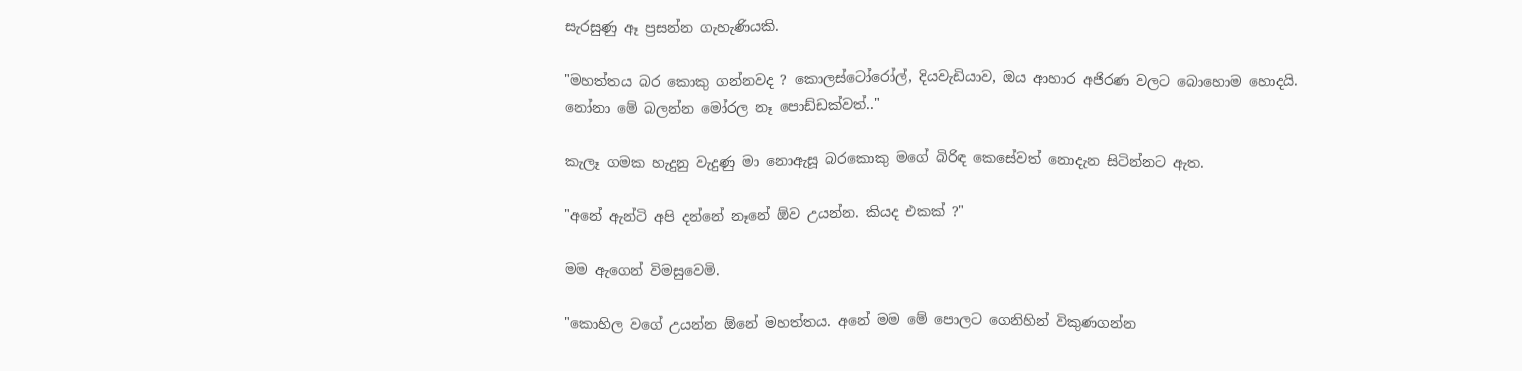සැරසුණු ඈ ප්‍රසන්න ගැහැණියකි.

"මහත්තය බර කොකු ගන්නවද ? කොලස්ටෝරෝල්, දියවැඩියාව, ඔය ආහාර අජිරණ වලට බොහොම හොදයි. නෝනා මේ බලන්න මෝරල නෑ පොඩ්ඩක්වත්.."

කැලෑ ගමක හැදුනු වැදුණු මා නොඇසූ බරකොකු මගේ බිරිඳ කෙසේවත් නොදැන සිටින්නට ඇත.

"අනේ ඇන්ටි අපි දන්නේ නෑනේ ඕව උයන්න. කියද එකක් ?"

මම ඇගෙන් විමසුවෙමි.

"කොහිල වගේ උයන්න ඕනේ මහත්තය. අනේ මම මේ පොලට ගෙනිහින් විකුණගන්න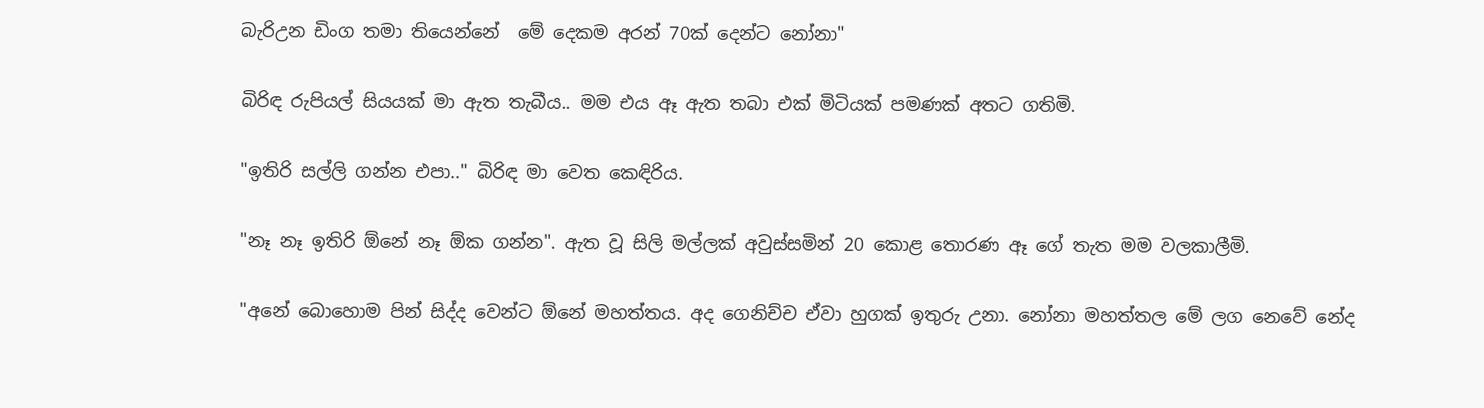බැරිඋන ඩිංග තමා තියෙන්නේ  මේ දෙකම අරන් 70ක් දෙන්ට නෝනා"

බිරිඳ රුපියල් සියයක් මා ඇත තැබීය.. මම එය ඈ ඇත තබා එක් මිටියක් පමණක් අතට ගතිමි.

"ඉතිරි සල්ලි ගන්න එපා.." බිරිඳ මා වෙත කෙඳිරිය.

"නෑ නෑ ඉතිරි ඕනේ නෑ ඕක ගන්න". ඇත වූ සිලි මල්ලක් අවුස්සමින් 20 කොළ තොරණ ඈ ගේ තැත මම වලකාලීමි.

"අනේ බොහොම පින් සිද්ද වෙන්ට ඕනේ මහත්තය. අද ගෙනිච්ච ඒවා හුගක් ඉතුරු උනා. නෝනා මහත්තල මේ ලග නෙවේ නේද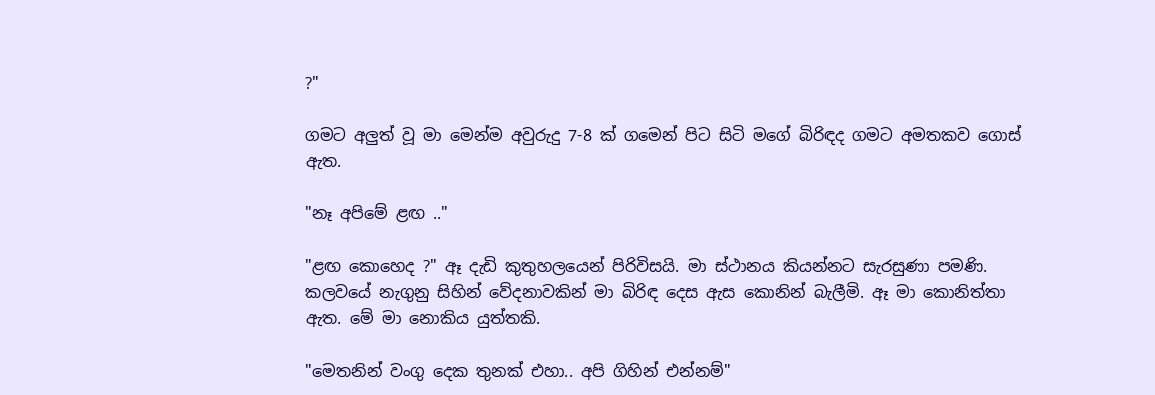?"

ගමට අලුත් වූ මා මෙන්ම අවුරුදු 7-8 ක් ගමෙන් පිට සිටි මගේ බිරිඳද ගමට අමතකව ගොස් ඇත.

"නෑ අපිමේ ළඟ .."

"ළඟ කොහෙද ?" ඈ දැඩි කුතුහලයෙන් පිරිවිසයි. මා ස්ථානය කියන්නට සැරසුණා පමණි. කලවයේ නැගුනු සිහින් වේදනාවකින් මා බිරිඳ දෙස ඇස කොනින් බැලීමි. ඈ මා කොනිත්තා ඇත. මේ මා නොකිය යුත්තකි.

"මෙතනින් වංගු දෙක තුනක් එහා.. අපි ගිහින් එන්නම්"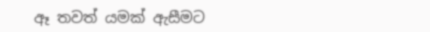ඈ තවත් යමක් ඇසීමට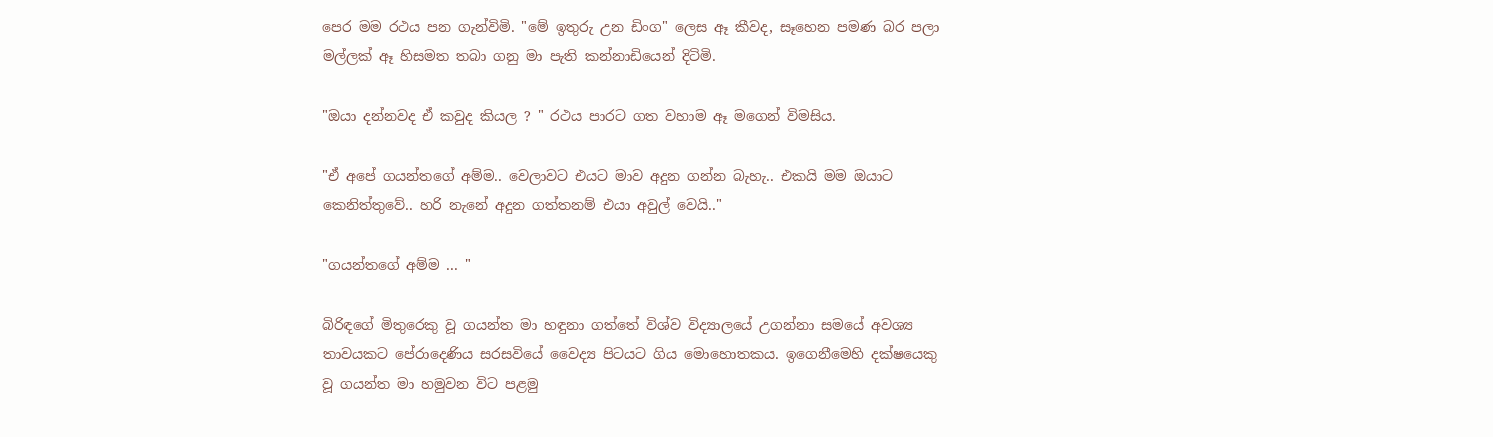පෙර මම රථය පන ගැන්විමි. "මේ ඉතුරු උන ඩිංග" ලෙස ඈ කීවද, සෑහෙන පමණ බර පලා මල්ලක් ඈ හිසමත තබා ගනු මා පැති කන්නාඩියෙන් දිටිමි.

"ඔයා දන්නවද ඒ කවුද කියල ? " රථය පාරට ගත වහාම ඈ මගෙන් විමසිය.

"ඒ අපේ ගයන්තගේ අම්ම.. වෙලාවට එයට මාව අදුන ගන්න බැහැ.. එකයි මම ඔයාට කෙනිත්තුවේ.. හරි නැනේ අදුන ගත්තනම් එයා අවුල් වෙයි.."

"ගයන්තගේ අම්ම ... "

බිරිඳගේ මිතුරෙකු වූ ගයන්ත මා හඳුනා ගත්තේ විශ්ව විද්‍යාලයේ උගන්නා සමයේ අවශ්‍ය තාවයකට පේරාදෙණිය සරසවියේ වෛද්‍ය පිටයට ගිය මොහොතකය. ඉගෙනීමෙහි දක්ෂයෙකු වූ ගයන්ත මා හමුවන විට පළමු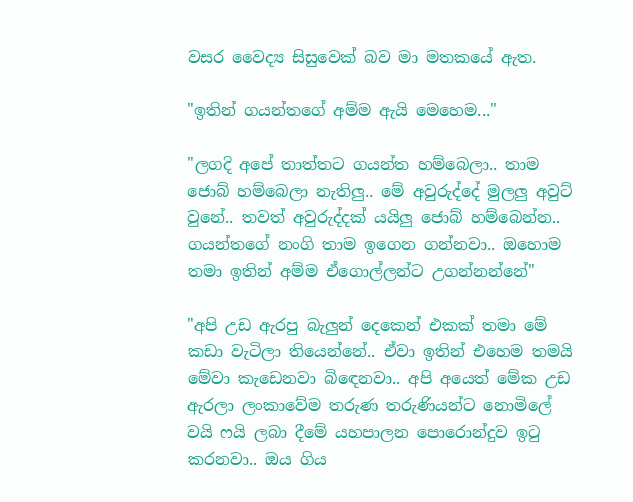වසර වෛද්‍ය සිසුවෙක් බව මා මතකයේ ඇත.

"ඉතින් ගයන්තගේ අම්ම ඇයි මෙහෙම..."

"ලගදි අපේ තාත්තට ගයන්ත හම්බෙලා.. තාම ජොබ් හම්බෙලා නැතිලු.. මේ අවුරුද්දේ මුලලු අවුට් වුනේ.. තවත් අවුරුද්දක් යයිලු ජොබ් හම්බෙන්න.. ගයන්තගේ නංගි තාම ඉගෙන ගන්නවා.. ඔහොම තමා ඉතින් අම්ම ඒගොල්ලන්ට උගන්නන්නේ"

"අපි උඩ ඇරපු බැලුන් දෙකෙන් එකක් තමා මේ කඩා වැටිලා තියෙන්නේ.. ඒවා ඉතින් එහෙම තමයි මේවා කැඩෙනවා බිඳෙනවා.. අපි අයෙත් මේක උඩ ඇරලා ලංකාවේම තරුණ තරුණියන්ට නොමිලේ වයි ෆයි ලබා දීමේ යහපාලන පොරොන්දුව ඉටු කරනවා.. ඔය ගිය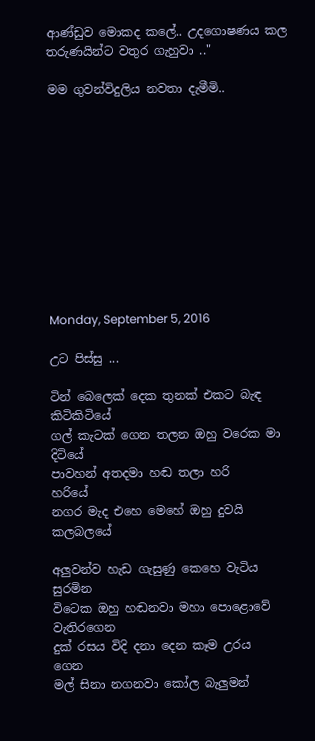ආණ්ඩුව මොකද කලේ.. උදගොෂණය කල තරුණයින්ට වතුර ගැහුවා .."

මම ගුවන්විදුලිය නවතා දැමීමි..











Monday, September 5, 2016

උට පිස්සු ...

ටින් බෙලෙක් දෙක තුනක් එකට බැඳ         කිටිකිටියේ
ගල් කැටක් ගෙන තලන ඔහු වරෙක මා        දිටියේ
පාවහන් අතදමා හඬ තලා හරි                     හරියේ
නගර මැද එහෙ මෙහේ ඔහු දුවයි                 කලබලයේ

අලුවන්ව හැඩ ගැසුණු කෙහෙ වැටිය               සුරමින
විටෙක ඔහු හඬනවා මහා පොළොවේ             වැතිරගෙන
දුක් රසය විදි දනා දෙන කෑම උරය                   ගෙන
මල් සිනා නගනවා කෝල බැලුමන්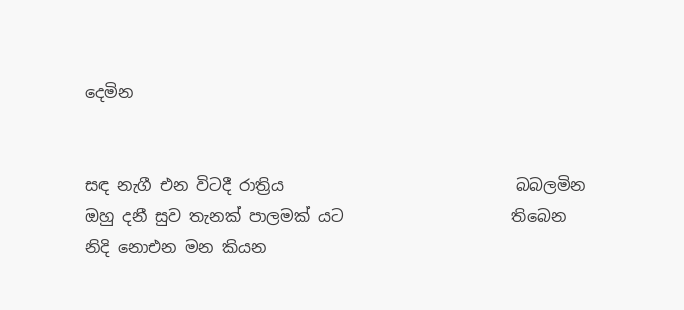දෙමින


සඳ නැගී එන විටදී රාත්‍රිය                             බබලමින
ඔහු දනී සුව තැනක් පාලමක් යට                     තිබෙන
නිදි නොඑන මන කියන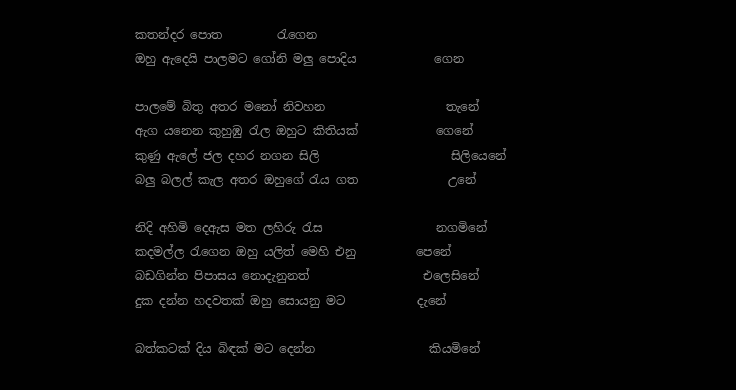කතන්දර පොත         රැගෙන
ඔහු ඇදෙයි පාලමට ගෝනි මලු පොදිය             ගෙන

පාලමේ බිතු අතර මනෝ නිවහන                    තැනේ
ඇග යනෙන කුහුඹු රැල ඔහුට කිතියක්             ගෙනේ
කුණු ඇලේ ජල දහර නගන සිලි                      සිලියෙනේ
බලු බලල් කැල අතර ඔහුගේ රැය ගත               උනේ

නිදි අහිමි දෙඇස මත ලහිරු රැස                   නගමිනේ
කදමල්ල රැගෙන ඔහු යලිත් මෙහි එනු          පෙනේ
බඩගින්න පිපාසය නොදැනුනත්                   එලෙසිනේ
දුක දන්න හදවතක් ඔහු සොයනු මට            දැනේ

බත්කටක් දිය බිඳක් මට දෙන්න                   කියමිනේ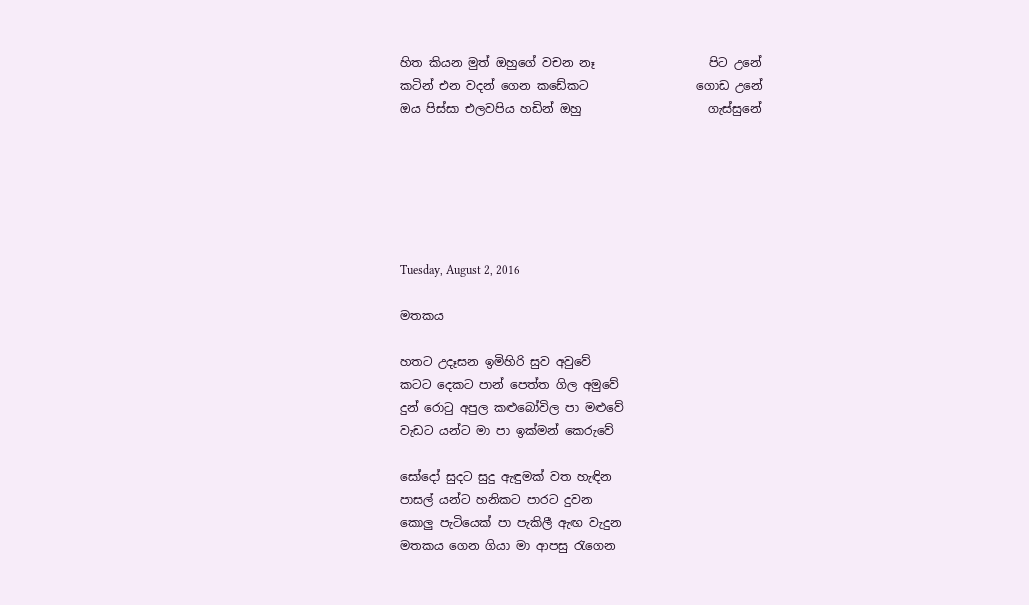හිත කියන මුත් ඔහුගේ වචන නෑ                   පිට උනේ
කටින් එන වදන් ගෙන කඩේකට                  ගොඩ උනේ
ඔය පිස්සා එලවපිය හඩින් ඔහු                     ගැස්සුනේ






Tuesday, August 2, 2016

මතකය

හතට උදෑසන ඉමිහිරි සුව අවුවේ
කටට දෙකට පාන් පෙත්ත ගිල අමුවේ
දුන් රොටු අපුල කළුබෝවිල පා මළුවේ
වැඩට යන්ට මා පා ඉක්මන් කෙරුවේ

සෝදෝ සුදට සුදු ඇඳුමක් වත හැඳින
පාසල් යන්ට හනිකට පාරට දුවන
කොලු පැටියෙක් පා පැකිලී ඇඟ වැදුන
මතකය ගෙන ගියා මා ආපසු රැගෙන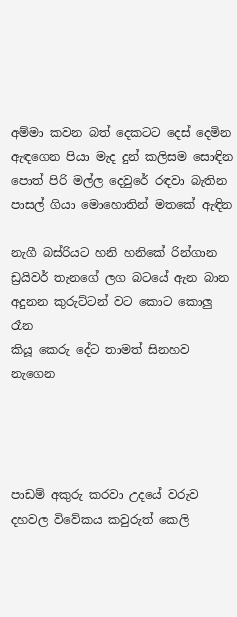අම්මා කවන බත් දෙකටට දෙස් දෙමින
ඇඳගෙන පියා මැද දුන් කලිසම සොඳින
පොත් පිරි මල්ල දෙවුරේ රඳවා බැතින
පාසල් ගියා මොහොතින් මතකේ ඇඳින

නැගී බස්රියට හනි හනිකේ රින්ගාන
ඩ්‍රයිවර් තැනගේ ලග බටයේ ඇන බාන
අදුනන කුරුට්ටන් වට කොට කොලු රෑන
කියූ කෙරු දේට තාමත් සිනහව නැගෙන




පාඩම් අකුරු කරවා උදයේ වරුව
දහවල විවේකය කවුරුත් කෙලි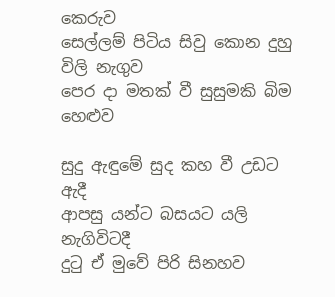කෙරුව
සෙල්ලම් පිටිය සිවු කොන දුහු විලි නැගුව
පෙර දා මතක් වී සුසුමකි බිම හෙළුව

සුදු ඇඳුමේ සුද කහ වී උඩට ඇදී
ආපසු යන්ට බසයට යලි නැගිවිටදී
දුටු ඒ මුවේ පිරි සිනහව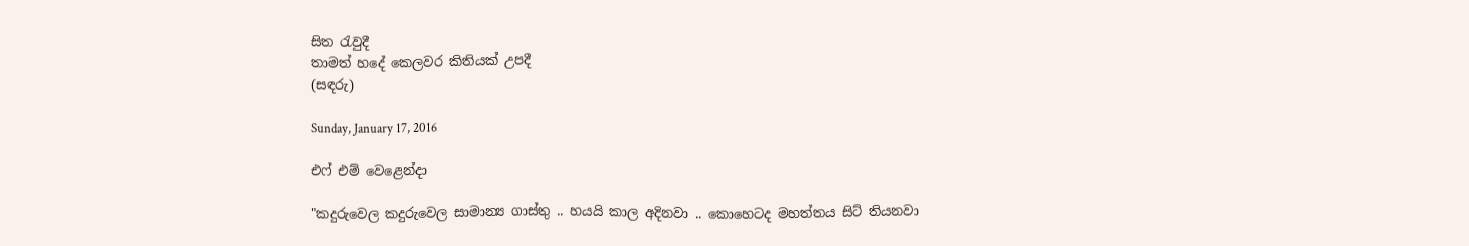සිත රැවුදී
තාමත් හදේ කෙලවර කිතියක් උපදී
(සඳරු)

Sunday, January 17, 2016

එෆ් එම් වෙළෙන්දා

"කදුරුවෙල කදුරුවෙල සාමාන්‍ය ගාස්තු .. හයයි කාල අදිනවා .. කොහෙටද මහත්තය සිට් තියනවා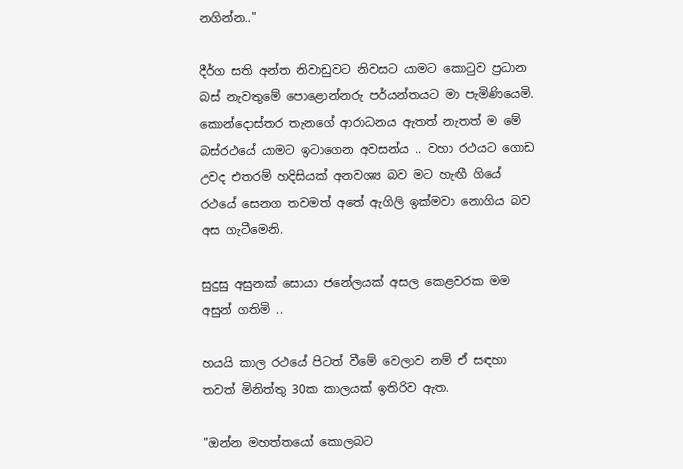නගින්න.."

දීර්ග සති අන්ත නිවාඩුවට නිවසට යාමට කොටුව ප්‍රධාන බස් නැවතුමේ පොළොන්නරු පර්යන්තයට මා පැමිණියෙමි. කොන්දොස්තර තැනගේ ආරාධනය ඇතත් නැතත් ම මේ බස්රථයේ යාමට ඉටාගෙන අවසන්ය .. වහා රථයට ගොඩ උවද එතරම් හදිසියක් අනවශ්‍ය බව මට හැඟී ගියේ රථයේ සෙනග තවමත් අතේ ඇගිලි ඉක්මවා නොගිය බව අස ගැටීමෙනි.

සුදුසු අසුනක් සොයා ජනේලයක් අසල කෙළවරක මම අසුන් ගතිමි ..

හයයි කාල රථයේ පිටත් වීමේ වෙලාව නම් ඒ සඳහා තවත් මිනිත්තු 30ක කාලයක් ඉතිරිව ඇත.

"ඔන්න මහත්තයෝ කොලබට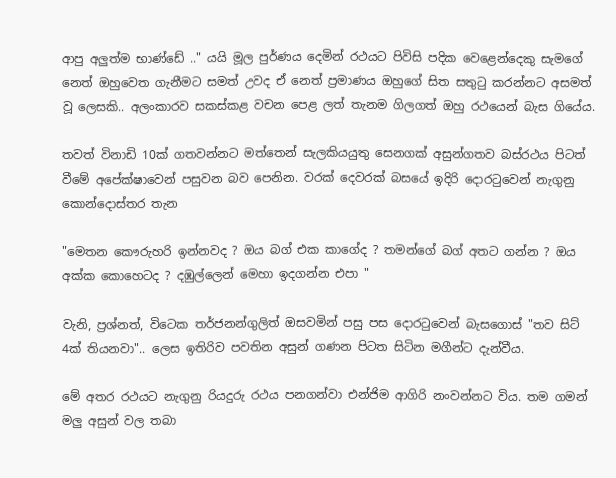ආපු අලුත්ම භාණ්ඩේ .." යයි මූල පුර්ණය දෙමින් රථයට පිවිසි පදික වෙළෙන්දෙකු සැමගේ නෙත් ඔහුවෙත ගැනීමට සමත් උවද ඒ නෙත් ප්‍රමාණය ඔහුගේ සිත සතුටු කරන්නට අසමත් වූ ලෙසකි.. අලංකාරව සකස්කළ වචන පෙළ ලත් තැනම ගිලගත් ඔහු රථයෙන් බැස ගියේය.

තවත් විනාඩි 10ක් ගතවන්නට මත්තෙන් සැලකියයුතු සෙනගක් අසුන්ගතව බස්රථය පිටත් වීමේ අපේක්ෂාවෙන් පසුවන බව පෙනින. වරක් දෙවරක් බසයේ ඉදිරි දොරටුවෙන් නැගුනු කොන්දොස්තර තැන

"මෙතන කෞරුහරි ඉන්නවද ? ඔය බග් එක කාගේද ? තමන්ගේ බග් අතට ගන්න ? ඔය අක්ක කොහෙටද ? දඹුල්ලෙන් මෙහා ඉදගන්න එපා "

වැනි, ප්‍රශ්නත්, විටෙක තර්ජනන්ගුලිත් ඔසවමින් පසු පස දොරටුවෙන් බැසගොස් "තව සිට් 4ක් තියනවා".. ලෙස ඉතිරිව පවතින අසුන් ගණන පිටත සිටින මගීන්ට දැන්වීය.

මේ අතර රථයට නැගුනු රියදුරු රථය පනගන්වා එන්ජිම ආගිරි නංවන්නට විය. තම ගමන් මලු අසුන් වල තබා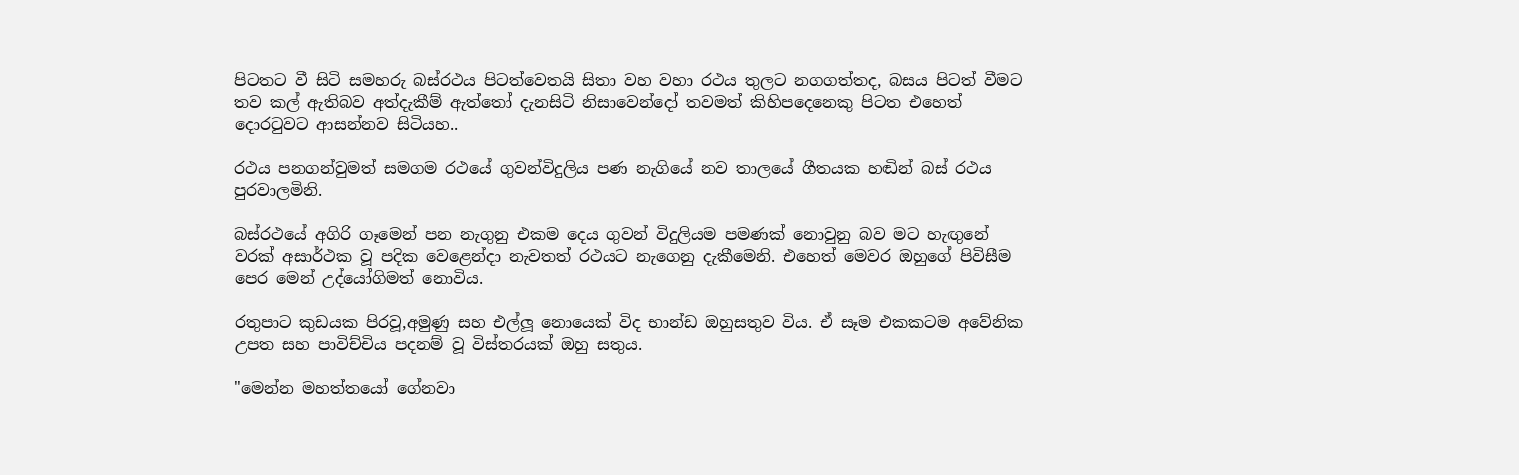පිටතට වී සිටි සමහරු බස්රථය පිටත්වෙතයි සිතා වහ වහා රථය තුලට නගගත්තද, බසය පිටත් වීමට තව කල් ඇතිබව අත්දැකීම් ඇත්තෝ දැනසිටි නිසාවෙන්දෝ තවමත් කිහිපදෙනෙකු පිටත එහෙත් දොරටුවට ආසන්නව සිටියහ..

රථය පනගන්වුමත් සමගම රථයේ ගුවන්විදුලිය පණ නැගියේ නව තාලයේ ගීතයක හඬින් බස් රථය පුරවාලමිනි.

බස්රථයේ අගිරි ගෑමෙන් පන නැගුනු එකම දෙය ගුවන් විදුලියම පමණක් නොවුනු බව මට හැඟුනේ වරක් අසාර්ථක වූ පදික වෙළෙන්දා නැවතත් රථයට නැගෙනු දැකීමෙනි. එහෙත් මෙවර ඔහුගේ පිවිසීම පෙර මෙන් උද්යෝගිමත් නොවිය.

රතුපාට කුඩයක පිරවූ,අමුණු සහ එල්ලූ නොයෙක් විද භාන්ඩ ඔහුසතුව විය. ඒ සෑම එකකටම අවේනික උපත සහ පාවිච්චිය පදනම් වූ විස්තරයක් ඔහු සතුය.

"මෙන්න මහත්තයෝ ගේනවා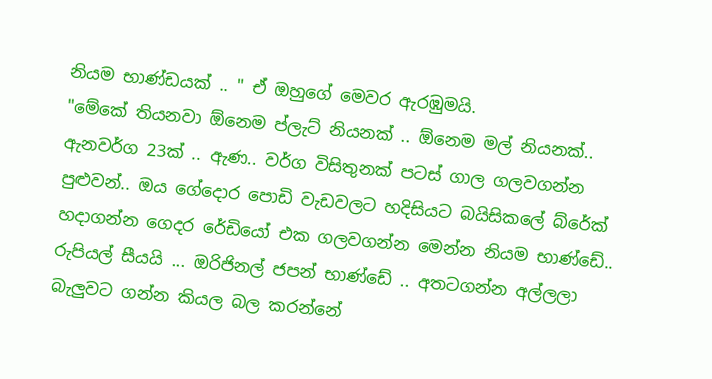නියම භාණ්ඩයක් .. " ඒ ඔහුගේ මෙවර ඇරඹුමයි.
"මේකේ තියනවා ඕනෙම ප්ලැට් නියනක් .. ඕනෙම මල් නියනක්.. ඇනවර්ග 23ක් .. ඇණ.. වර්ග විසිතුනක් පටස් ගාල ගලවගන්න පුළුවන්.. ඔය ගේදොර පොඩි වැඩවලට හදිසියට බයිසිකලේ බ්රේක් හදාගන්න ගෙදර රේඩියෝ එක ගලවගන්න මෙන්න නියම භාණ්ඩේ.. රුපියල් සීයයි ... ඔරිජිනල් ජපන් භාණ්ඩේ .. අතටගන්න අල්ලලා බැලුවට ගන්න කියල බල කරන්නේ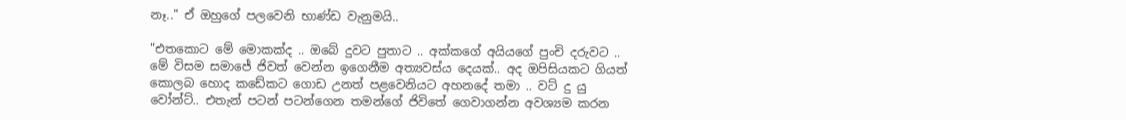නෑ.." ඒ ඔහුගේ පලවෙනි භාණ්ඩ වැනුමයි..

"එතකොට මේ මොකක්ද .. ඔබේ දුවට පුතාට .. අක්කගේ අයියගේ පුංචි දරුවට .. මේ විසම සමාජේ ජිවත් වෙන්න ඉගෙනීම අත්‍යවස්ය දෙයක්.. අද ඔපිසියකට ගියත් කොලබ හොද කඩේකට ගොඩ උනත් පළවෙනියට අහනදේ තමා .. වට් දු යු වෝන්ට්.. එතැන් පටන් පටන්ගෙන තමන්ගේ ජිවිතේ ගෙවාගන්න අවශ්‍යම කරන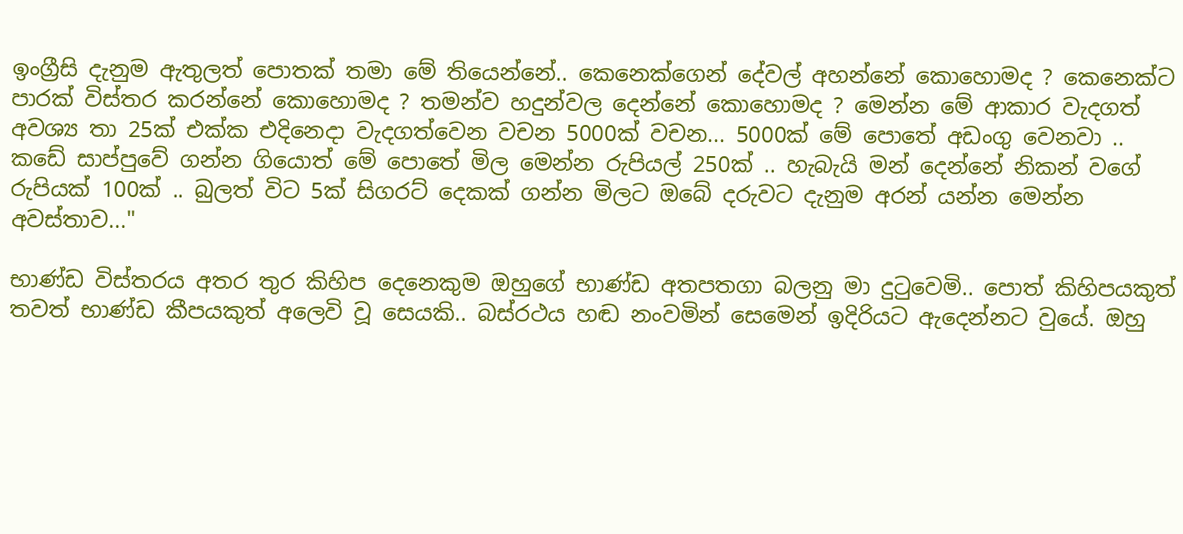ඉංග්‍රීසි දැනුම ඇතුලත් පොතක් තමා මේ තියෙන්නේ.. කෙනෙක්ගෙන් දේවල් අහන්නේ කොහොමද ? කෙනෙක්ට පාරක් විස්තර කරන්නේ කොහොමද ? තමන්ව හදුන්වල දෙන්නේ කොහොමද ? මෙන්න මේ ආකාර වැදගත් අවශ්‍ය තා 25ක් එක්ක එදිනෙදා වැදගත්වෙන වචන 5000ක් වචන... 5000ක් මේ පොතේ අඩංගු වෙනවා .. කඩේ සාප්පුවේ ගන්න ගියොත් මේ පොතේ මිල මෙන්න රුපියල් 250ක් .. හැබැයි මන් දෙන්නේ නිකන් වගේ රුපියක් 100ක් .. බුලත් විට 5ක් සිගරට් දෙකක් ගන්න මිලට ඔබේ දරුවට දැනුම අරන් යන්න මෙන්න අවස්තාව..."

භාණ්ඩ විස්තරය අතර තුර කිහිප දෙනෙකුම ඔහුගේ භාණ්ඩ අතපතගා බලනු මා දුටුවෙමි.. පොත් කිහිපයකුත් තවත් භාණ්ඩ කීපයකුත් අලෙවි වූ සෙයකි.. බස්රථය හඬ නංවමින් සෙමෙන් ඉදිරියට ඇදෙන්නට වුයේ. ඔහු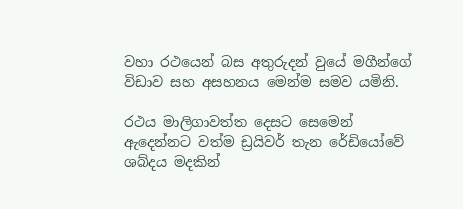වහා රථයෙන් බස අතුරුදන් වුයේ මගීන්ගේ විඩාව සහ අසහනය මෙන්ම සමව යමිනි.

රථය මාලිගාවත්ත දෙසට සෙමෙන් ඇදෙන්නට වත්ම ඩ්‍රයිවර් තැන රේඩියෝවේ ශබ්දය මදකින්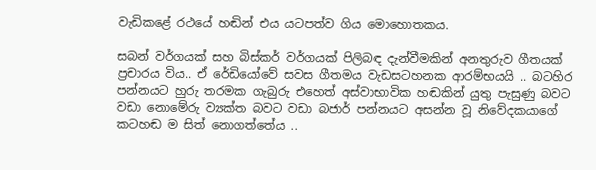වැඩිකළේ රථයේ හඬින් එය යටපත්ව ගිය මොහොතකය.

සබන් වර්ගයක් සහ බිස්කර් වර්ගයක් පිලිබඳ දැන්වීමකින් අනතුරුව ගීතයක් ප්‍රචාරය විය.. ඒ රේඩියෝවේ සවස ගීතමය වැඩසටහනක ආරම්භයයි .. බටහිර පන්නයට හුරු තරමක ගැබුරු එහෙත් අස්වාභාවික හඬකින් යුතු පැසුණු බවට වඩා නොමේරු ව්‍යක්ත බවට වඩා බජාර් පන්නයට අසන්න වූ නිවේදකයාගේ කටහඬ ම සිත් නොගත්තේය ..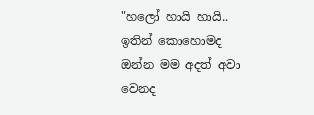"හලෝ හායි හායි.. ඉතින් කොහොමද ඔන්න මම අදත් අවා වෙනද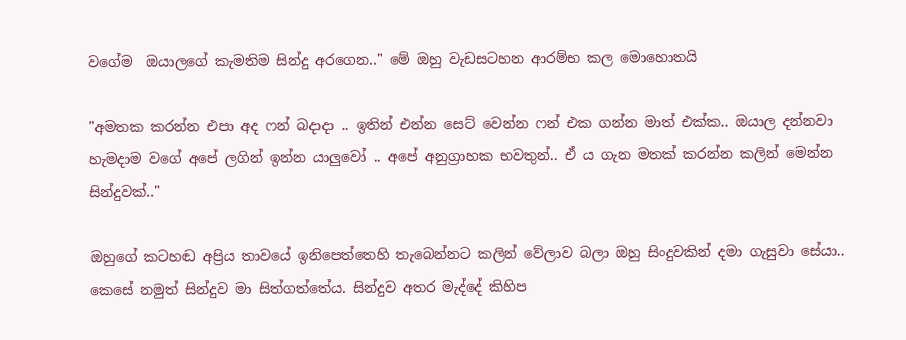වගේම  ඔයාලගේ කැමතිම සින්දු අරගෙන.." මේ ඔහු වැඩසටහන ආරම්භ කල මොහොතයි

"අමතක කරන්න එපා අද ෆන් බදාදා .. ඉතින් එන්න සෙට් වෙන්න ෆන් එක ගන්න මාත් එක්ක.. ඔයාල දන්නවා හැමදාම වගේ අපේ ලගින් ඉන්න යාලුවෝ .. අපේ අනුග්‍රාහක භවතුන්.. ඒ ය ගැන මතක් කරන්න කලින් මෙන්න සින්දුවක්.."

ඔහුගේ කටහඬ අප්‍රිය තාවයේ ඉනිපෙත්තෙහි තැබෙන්නට කලින් වේලාව බලා ඔහු සිංදුවකින් දමා ගැසුවා සේයා.. කෙසේ නමුත් සින්දුව මා සිත්ගත්තේය. සින්දුව අතර මැද්දේ කිහිප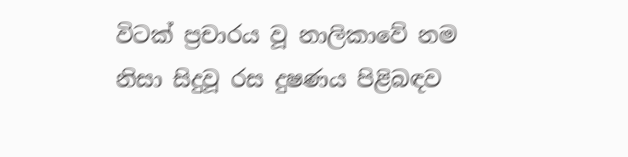විටක් ප්‍රචාරය වූ නාලිකාවේ නම නිසා සිදුවූ රස දුෂණය පිළිබඳව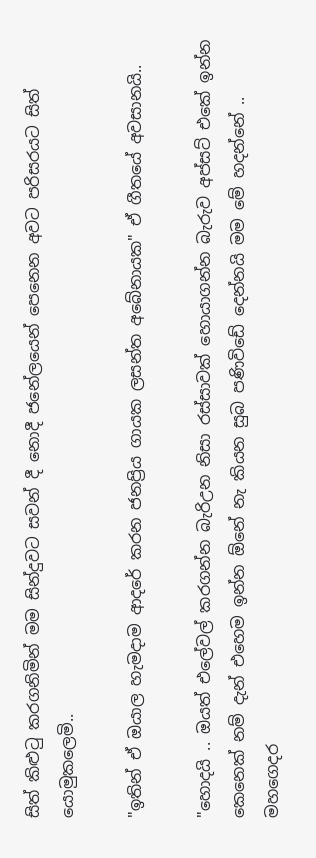සිත් කිළුටු කරගනිමින් මම සින්දුවට සවන් දී නොදී ජනේලයෙන් පෙනෙන අවට පරිසරයට සිත් යොමුකලෙමි..

"ඉතින් ඒ ඔයාල හැමදාම ආදරේ කරන ජනප්‍රිය ගායක ලසන්ත අබේනායක" ඒ ගීතයේ අවසානයි..

"හොදයි .. ඔයත් එලේවල් කරගන්න බැරිඋන නිසා රස්සාවක් හොයාගන්න බැරුව අප්සට් එකේ ඉන්න කෙනෙක් නම් දැන් එහෙම ඉන්න ඕනේ නැ කියන සුබ පණිවිඩේ දෙන්නයි මම මේ හදන්නේ .. මහගෙදර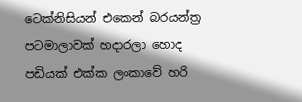ටෙක්නිසියන් එකෙන් බරයන්ත්‍ර පටමාලාවක් හදාරලා හොද පඩියක් එක්ක ලංකාවේ හරි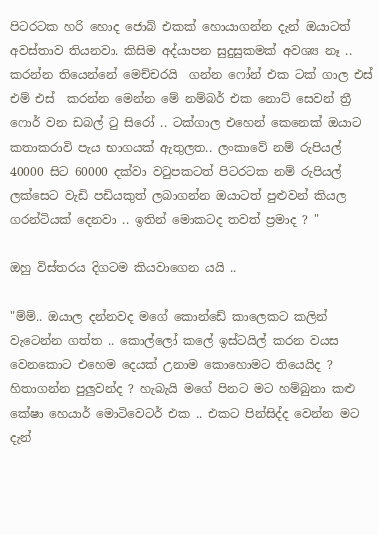පිටරටක හරි හොද ජොබ් එකක් හොයාගන්න දැන් ඔයාටත් අවස්තාව තියනවා. කිසිම අද්යාපන සුදුසුකමක් අවශ්‍ය නෑ .. කරන්න තියෙන්නේ මෙච්චරයි  ගන්න ෆෝන් එක ටක් ගාල එස් එම් එස්  කරන්න මෙන්න මේ නම්බර් එක නොට් සෙවන් ත්‍රී ෆොර් වන ඩබල් ටු සිරෝ .. ටක්ගාල එහෙන් කෙනෙක් ඔයාට කතාකරාවි පැය භාගයක් ඇතුලත.. ලංකාවේ නම් රුපියල් 40000 සිට 60000 දක්වා වටුපකටත් පිටරටක නම් රුපියල් ලක්සෙට වැඩි පඩියකුත් ලබාගන්න ඔයාටත් පුළුවන් කියල ගරන්ටියක් දෙනවා .. ඉතින් මොකටද තවත් ප්‍රමාද ? "

ඔහු විස්තරය දිගටම කියවාගෙන යයි ..

"ම්ම්.. ඔයාල දන්නවද මගේ කොන්ඩේ කාලෙකට කලින් වැටෙන්න ගත්ත .. කොල්ලෝ කලේ ඉස්ටයිල් කරන වයස වෙනකොට එහෙම දෙයක් උනාම කොහොමට තියෙයිද ? හිතාගන්න පුලුවන්ද ? හැබැයි මගේ පිනට මට හම්බුනා කළු කේෂා හෙයාර් මොටිවෙටර් එක .. එකට පින්සිද්ද වෙන්න මට දැන්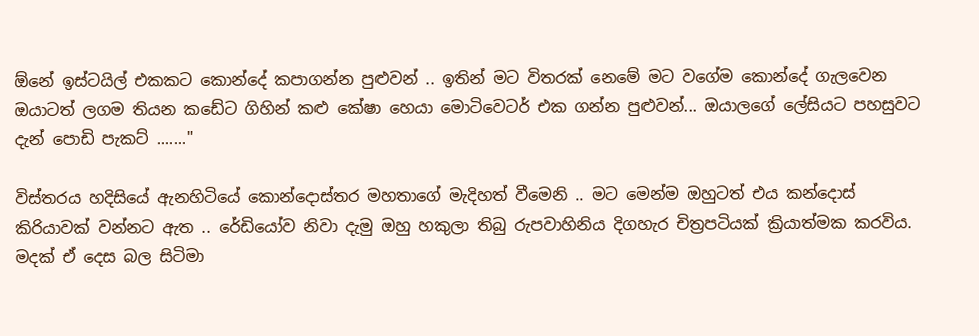ඕනේ ඉස්ටයිල් එකකට කොන්දේ කපාගන්න පුළුවන් .. ඉතින් මට විතරක් නෙමේ මට වගේම කොන්දේ ගැලවෙන ඔයාටත් ලගම තියන කඩේට ගිහින් කළු කේෂා හෙයා මොටිවෙටර් එක ගන්න පුළුවන්... ඔයාලගේ ලේසියට පහසුවට දැන් පොඩි පැකට් ......."

විස්තරය හදිසියේ ඇනහිටියේ කොන්දොස්තර මහතාගේ මැදිහත් වීමෙනි .. මට මෙන්ම ඔහුටත් එය කන්දොස් කිරියාවක් වන්නට ඇත .. රේඩියෝව නිවා දැමු ඔහු හකුලා තිබු රුපවාහිනිය දිගහැර චිත්‍රපටියක් ක්‍රියාත්මක කරවිය. මදක් ඒ දෙස බල සිටිමා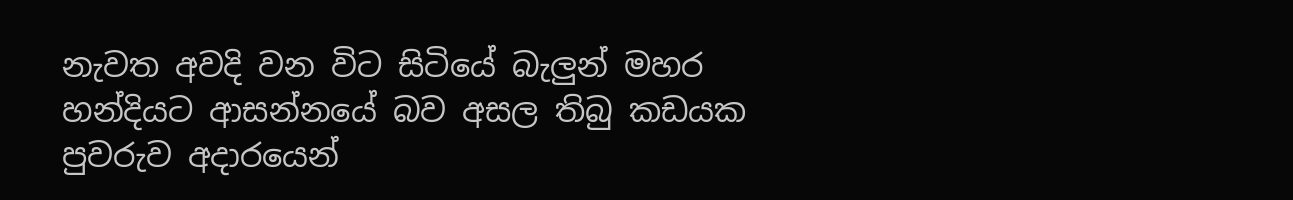නැවත අවදි වන විට සිටියේ බැලුන් මහර හන්දියට ආසන්නයේ බව අසල තිබු කඩයක පුවරුව අදාරයෙන්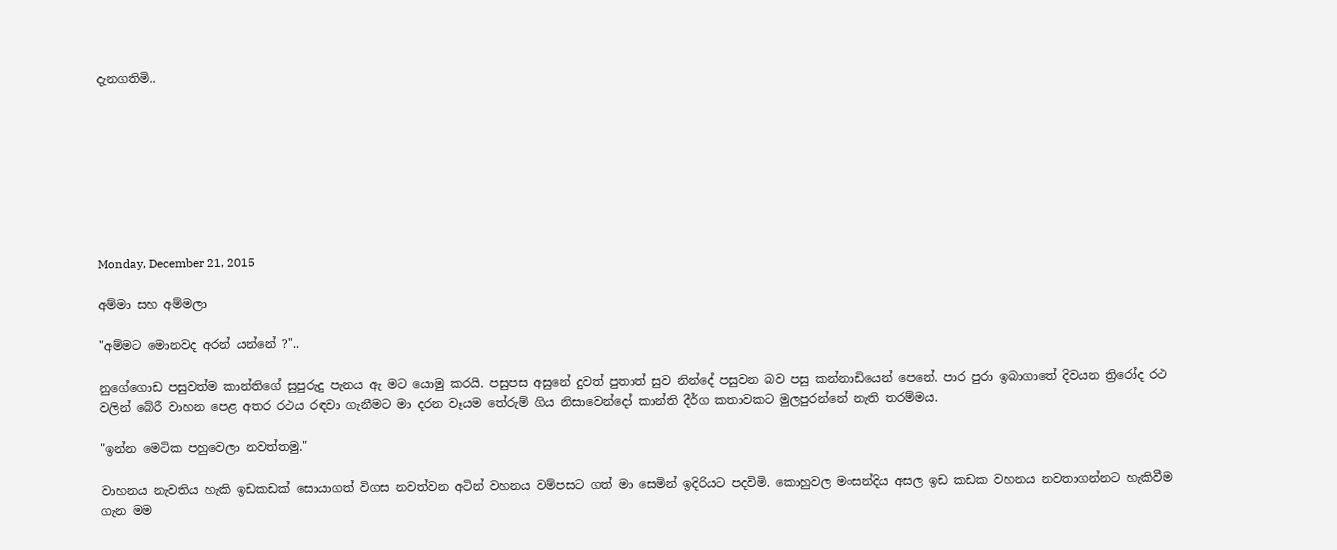දැනගතිමි..








Monday, December 21, 2015

අම්මා සහ අම්මලා

"අම්මට මොනවද අරන් යන්නේ ?"..

නුගේගොඩ පසුවත්ම කාන්තිගේ සුපුරුදු පැනය ඇ මට යොමු කරයි. පසුපස අසුනේ දුවත් පුතාත් සුව නින්දේ පසුවන බව පසු කන්නාඩියෙන් පෙනේ. පාර පුරා ඉබාගාතේ දිවයන ත්‍රිරෝද රථ වලින් බේරී වාහන පෙළ අතර රථය රඳවා ගැනීමට මා දරන වෑයම තේරුම් ගිය නිසාවෙන්දෝ කාන්ති දීර්ග කතාවකට මුලපුරන්නේ නැති තරම්මය.

"ඉන්න මෙටික පහුවෙලා නවත්තමු."

වාහනය නැවතිය හැකි ඉඩකඩක් සොයාගත් විගස නවත්වන අටින් වහනය වම්පසට ගත් මා සෙමින් ඉදිරියට පදවිමි. කොහුවල මංසන්දිය අසල ඉඩ කඩක වහනය නවතාගන්නට හැකිවීම ගැන මම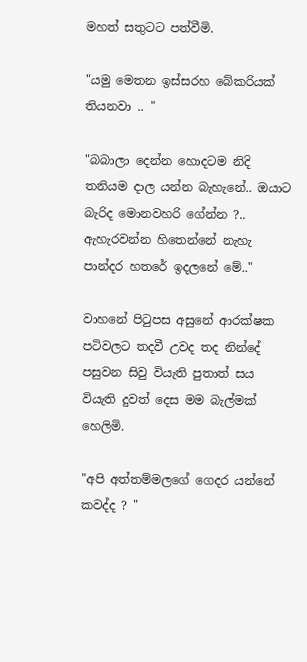මහත් සතුටට පත්වීමි.

"යමු මෙතන ඉස්සරහ බේකරියක් තියනවා .. "

"බබාලා දෙන්න හොදටම නිදි තනියම දාල යන්න බැහැනේ.. ඔයාට බැරිද මොනවහරි ගේන්න ?.. ඇහැරවන්න හිතෙන්නේ නැහැ පාන්දර හතරේ ඉදලනේ මේ.."

වාහනේ පිටුපස අසුනේ ආරක්ෂක පටිවලට තදවී උවද තද නින්දේ පසුවන සිවු වියැති පුතාත් සය වියැති දුවත් දෙස මම බැල්මක් හෙලිමි.

"අපි අත්තම්මලගේ ගෙදර යන්නේ කවද්ද ? "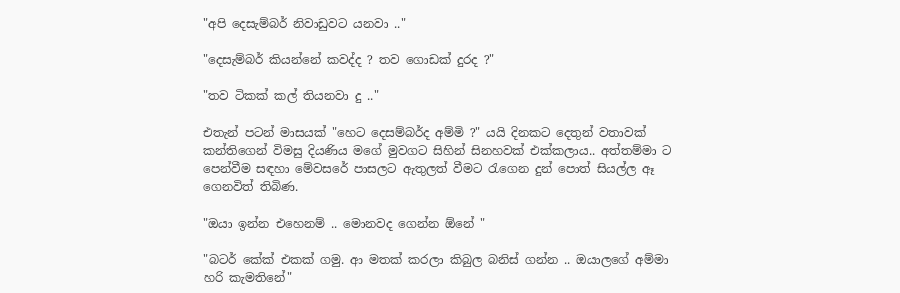"අපි දෙසැම්බර් නිවාඩුවට යනවා .."

"දෙසැම්බර් කියන්නේ කවද්ද ? තව ගොඩක් දුරද ?"

"තව ටිකක් කල් තියනවා දු .."

එතැන් පටන් මාසයක් "හෙට දෙසම්බර්ද අම්මි ?" යයි දිනකට දෙතුන් වතාවක් කන්තිගෙන් විමසු දියණිය මගේ මුවගට සිහින් සිනහවක් එක්කලාය.. අත්තම්මා ට පෙන්වීම සඳහා මේවසරේ පාසලට ඇතුලත් වීමට රැගෙන දුන් පොත් සියල්ල ඈ ගෙනවිත් තිබිණ.

"ඔයා ඉන්න එහෙනම් .. මොනවද ගෙන්න ඕනේ "

"බටර් කේක් එකක් ගමු. ආ මතක් කරලා කිබුල බනිස් ගන්න .. ඔයාලගේ අම්මා හරි කැමතිනේ"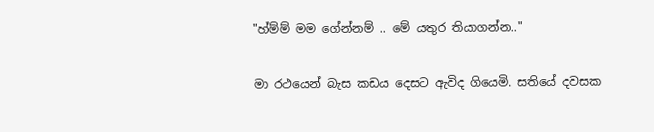"හ්ම්ම් මම ගේන්නම් .. මේ යතුර තියාගන්න.."

මා රථයෙන් බැස කඩය දෙසට ඇවිද ගියෙමි. සතියේ දවසක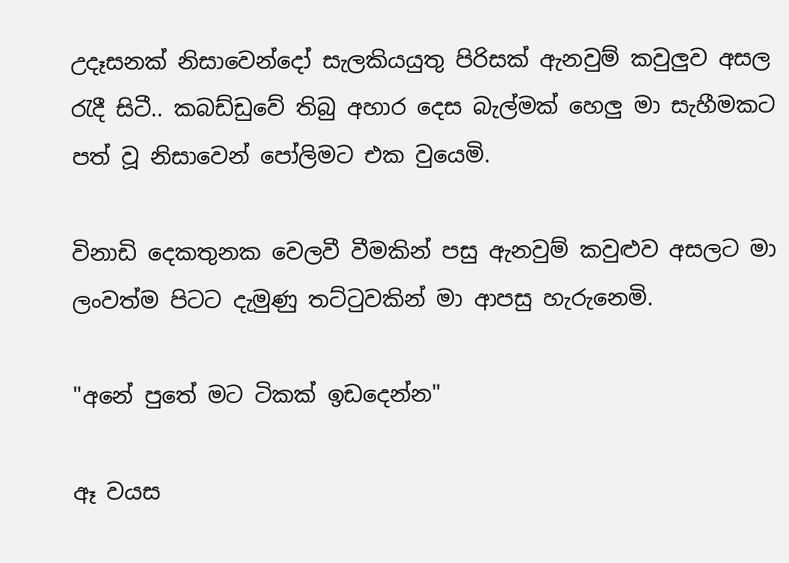උදෑසනක් නිසාවෙන්දෝ සැලකියයුතු පිරිසක් ඇනවුම් කවුලුව අසල රැදී සිටී.. කබඩ්ඩුවේ තිබු අහාර දෙස බැල්මක් හෙලු මා සැහීමකට පත් වූ නිසාවෙන් පෝලිමට එක වුයෙමි.

විනාඩි දෙකතුනක වෙලවී වීමකින් පසු ඇනවුම් කවුළුව අසලට මා ලංවත්ම පිටට දැමුණු තට්ටුවකින් මා ආපසු හැරුනෙමි.

"අනේ පුතේ මට ටිකක් ඉඩදෙන්න"

ඈ වයස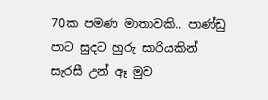70ක පමණ මාතාවකි.. පාණ්ඩු පාට සුදට හුරු සාරියකින් සැරසී උන් ඈ මුව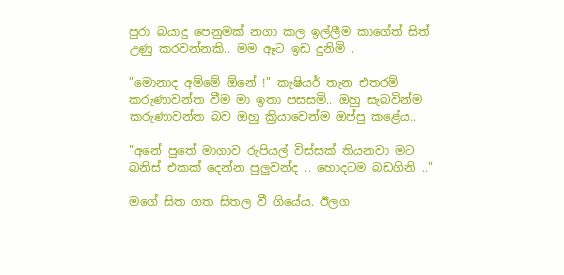පුරා බයාදු පෙනුමක් නගා කල ඉල්ලීම කාගේත් සිත් උණු කරවන්නකි.. මම ඈට ඉඩ දුනිමි .

"මොනාද අම්මේ ඕනේ !" කැෂියර් තැන එතරම් කරුණාවන්ත වීම මා ඉතා පසසමි.. ඔහු සැබවින්ම කරුණාවන්ත බව ඔහු ක්‍රියාවෙන්ම ඔප්පු කළේය..

"අනේ පුතේ මාගාව රුපියල් විස්සක් තියනවා මට බනිස් එකක් දෙන්න පුලුවන්ද .. හොදටම බඩගිනි .."

මගේ සිත ගත සිතල වී ගියේය. ඊලග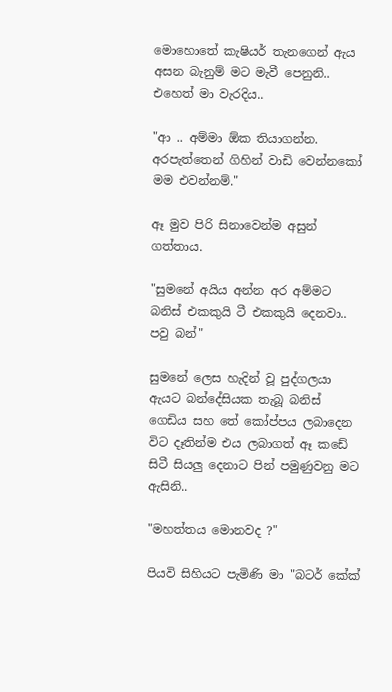මොහොතේ කැෂියර් තැනගෙන් ඇය අසන බැනුම් මට මැවී පෙනුනි.. එහෙත් මා වැරදිය..

"ආ .. අම්මා ඕක තියාගන්න. අරපැත්තෙන් ගිහින් වාඩි වෙන්නකෝ මම එවන්නම්."

ඈ මුව පිරි සිනාවෙන්ම අසුන් ගත්තාය.

"සුමනේ අයිය අන්න අර අම්මට බනිස් එකකුයි ටී එකකුයි දෙනවා.. පවු බන්"

සුමනේ ලෙස හැදින් වූ පුද්ගලයා ඇයට බන්දේසියක තැබූ බනිස් ගෙඩිය සහ තේ කෝප්පය ලබාදෙන විට දෑතින්ම එය ලබාගත් ඈ කඩේ සිටී සියලු දෙනාට පින් පමුණුවනු මට ඇසිනි..

"මහත්තය මොනවද ?"

පියවි සිහියට පැමිණි මා "බටර් කේක්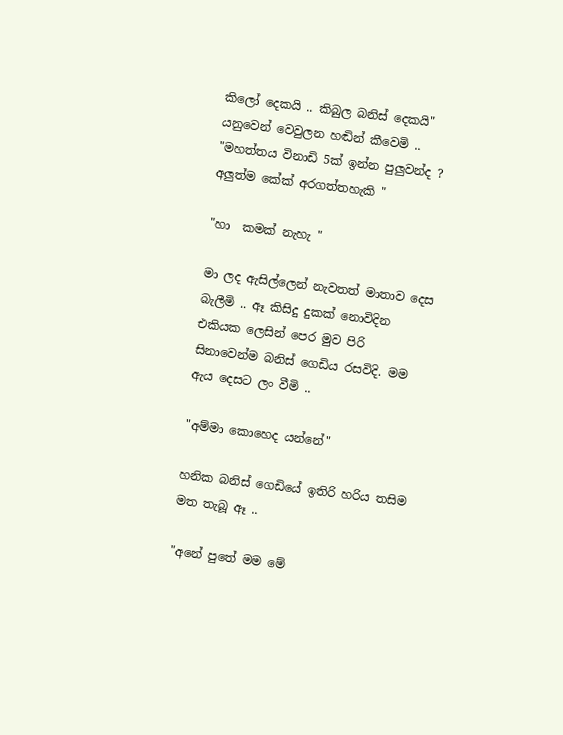කිලෝ දෙකයි .. කිබුල බනිස් දෙකයි" යනුවෙන් වෙවුලන හඬින් කීවෙමි ..
"මහත්තය විනාඩි 5ක් ඉන්න පුලුවන්ද ? අලුත්ම කේක් අරගත්තහැකි "

"හා  කමක් නැහැ "

මා ලද ඇසිල්ලෙන් නැවතත් මාතාව දෙස බැලීමි .. ඈ කිසිදු දුකක් නොවිදින එකියක ලෙසින් පෙර මුව පිරි සිනාවෙන්ම බනිස් ගෙඩිය රසවිදි. මම ඇය දෙසට ලං වීමි ..

"අම්මා කොහෙද යන්නේ"

හනික බනිස් ගෙඩියේ ඉතිරි හරිය තසිම මත තැබූ ඈ ..

"අනේ පුතේ මම මේ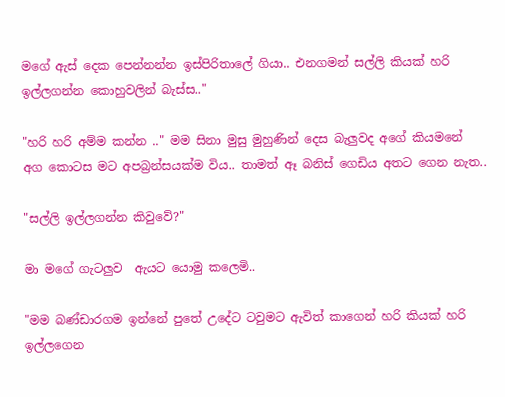මගේ ඇස් දෙක පෙන්නන්න ඉස්පිරිතාලේ ගියා.. එනගමන් සල්ලි කියක් හරි ඉල්ලගන්න කොහුවලින් බැස්ස.."

"හරි හරි අම්ම කන්න .." මම සිනා මුසු මුහුණින් දෙස බැලුවද අගේ කියමනේ අග කොටස මට අපබ්‍රන්සයක්ම විය.. තාමත් ඈ බනිස් ගෙඩිය අතට ගෙන නැත..

"සල්ලි ඉල්ලගන්න කිවුවේ?"

මා මගේ ගැටලුව  ඇයට යොමු කලෙමි..

"මම බණ්ඩාරගම ඉන්නේ පුතේ උදේට ටවුමට ඇවිත් කාගෙන් හරි කියක් හරි ඉල්ලගෙන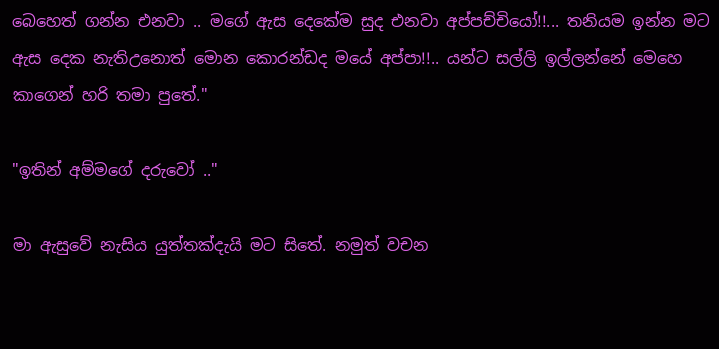බෙහෙත් ගන්න එනවා .. මගේ ඇස දෙකේම සුද එනවා අප්පච්චියෝ!!... තනියම ඉන්න මට ඇස දෙක නැතිඋනොත් මොන කොරන්ඩද මයේ අප්පා!!.. යන්ට සල්ලි ඉල්ලන්නේ මෙහෙ කාගෙන් හරි තමා පුතේ."

"ඉතින් අම්මගේ දරුවෝ .."

මා ඇසුවේ නැසිය යුත්තක්දැයි මට සිතේ. නමුත් වචන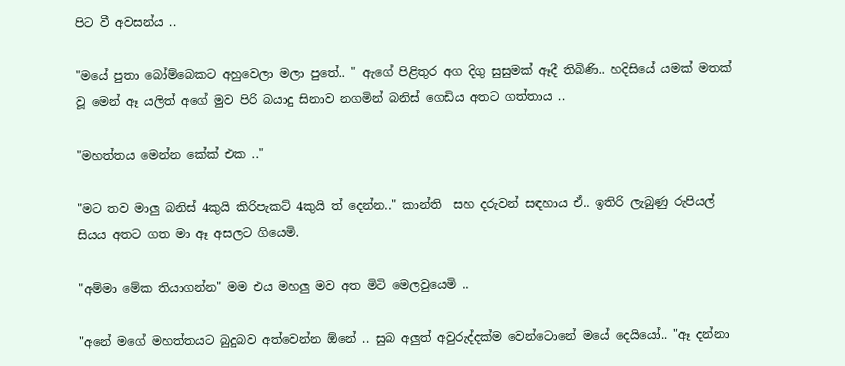පිට වී අවසන්ය ..

"මයේ පුතා බෝම්බෙකට අහුවෙලා මලා පුතේ.. " ඇගේ පිළිතුර අග දිගු සුසුමක් ඈදී තිබිණි.. හදිසියේ යමක් මතක් වූ මෙන් ඈ යලිත් අගේ මුව පිරි බයාදු සිනාව නගමින් බනිස් ගෙඩිය අතට ගත්තාය ..

"මහත්තය මෙන්න කේක් එක .."

"මට තව මාලු බනිස් 4කුයි කිරිපැකට් 4කුයි ත් දෙන්න.." කාන්ති  සහ දරුවන් සඳහාය ඒ.. ඉතිරි ලැබුණු රුපියල් සියය අතට ගත මා ඈ අසලට ගියෙමි.

"අම්මා මේක තියාගන්න" මම එය මහලු මව අත මිටි මෙලවුයෙමි ..

"අනේ මගේ මහත්තයට බුදුබව අත්වෙන්න ඕනේ .. සුබ අලුත් අවුරුද්දක්ම වෙන්ටොනේ මයේ දෙයියෝ.. "ඈ දන්නා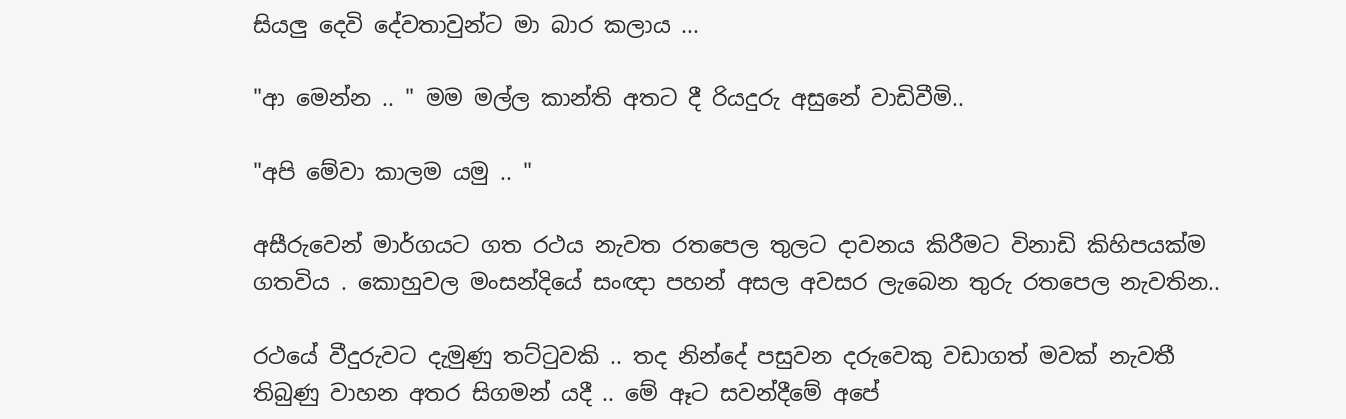සියලු දෙවි දේවතාවුන්ට මා බාර කලාය ...

"ආ මෙන්න .. " මම මල්ල කාන්ති අතට දී රියදුරු අසුනේ වාඩිවීමි..

"අපි මේවා කාලම යමු .. "

අසීරුවෙන් මාර්ගයට ගත රථය නැවත රතපෙල තුලට දාවනය කිරීමට විනාඩි කිහිපයක්ම ගතවිය . කොහුවල මංසන්දියේ සංඥා පහන් අසල අවසර ලැබෙන තුරු රතපෙල නැවතින..

රථයේ වීදුරුවට දැමුණු තට්ටුවකි .. තද නින්දේ පසුවන දරුවෙකු වඩාගත් මවක් නැවතී තිබුණු වාහන අතර සිගමන් යදී .. මේ ඈට සවන්දීමේ අපේ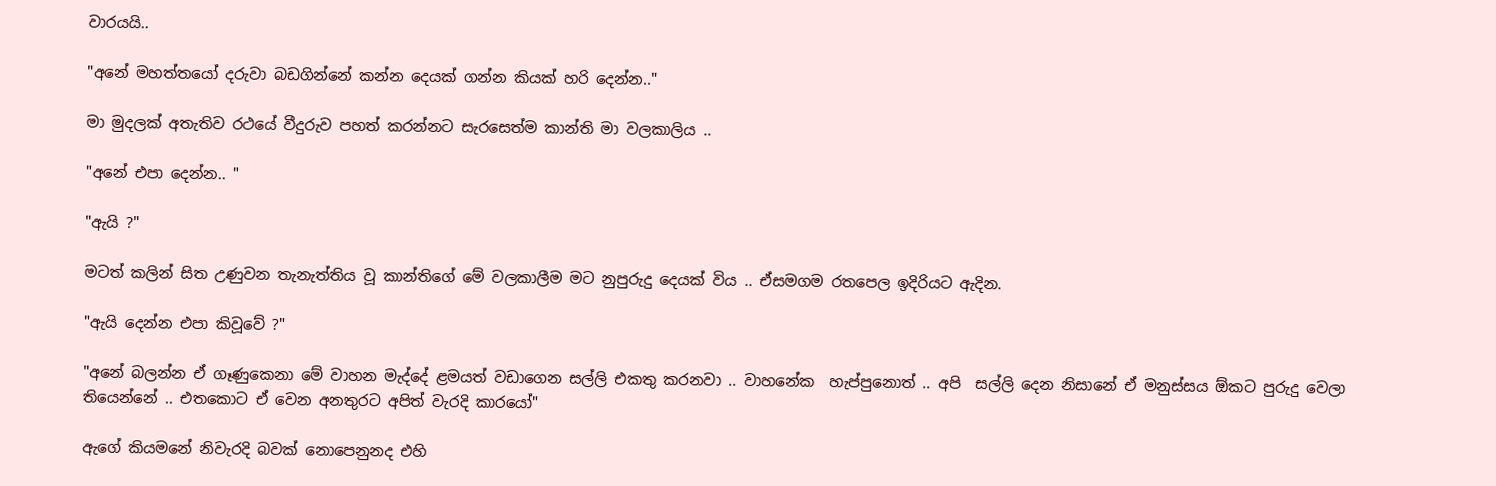වාරයයි..

"අනේ මහත්තයෝ දරුවා බඩගින්නේ කන්න දෙයක් ගන්න කියක් හරි දෙන්න.."

මා මුදලක් අතැතිව රථයේ වීදුරුව පහත් කරන්නට සැරසෙත්ම කාන්ති මා වලකාලිය ..

"අනේ එපා දෙන්න.. "

"ඇයි ?"

මටත් කලින් සිත උණුවන තැනැත්තිය වූ කාන්තිගේ මේ වලකාලීම මට නුපුරුදු දෙයක් විය .. ඒසමගම රතපෙල ඉදිරියට ඇදින.

"ඇයි දෙන්න එපා කිවූවේ ?"

"අනේ බලන්න ඒ ගෑණුකෙනා මේ වාහන මැද්දේ ළමයත් වඩාගෙන සල්ලි එකතු කරනවා .. වාහනේක  හැප්පුනොත් .. අපි  සල්ලි දෙන නිසානේ ඒ මනුස්සය ඕකට පුරුදු වෙලා තියෙන්නේ .. එතකොට ඒ වෙන අනතුරට අපිත් වැරදි කාරයෝ"

ඇගේ කියමනේ නිවැරදි බවක් නොපෙනුනද එහි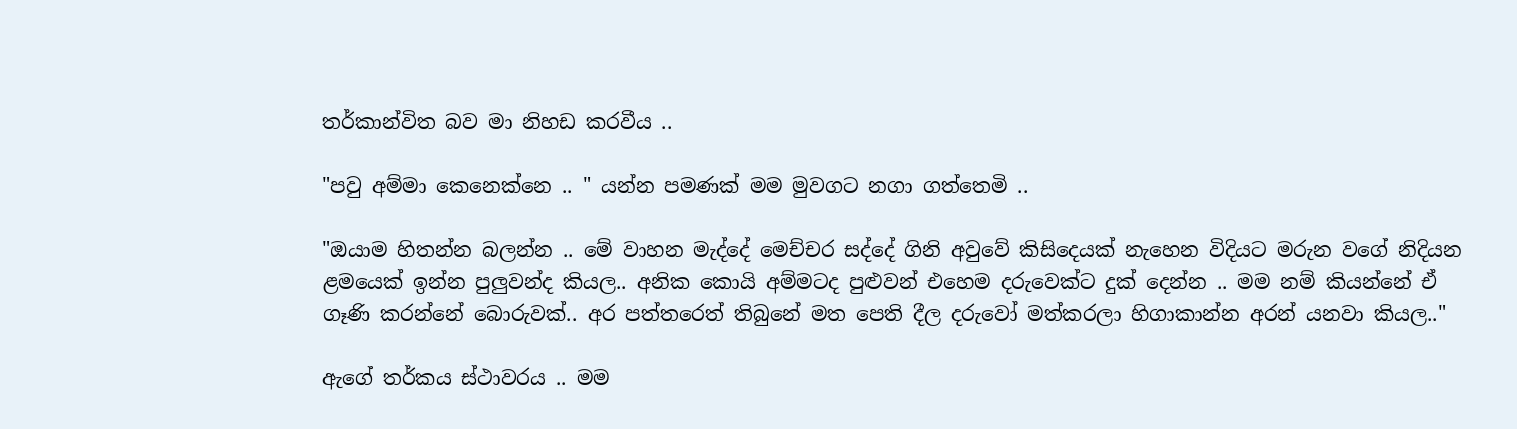තර්කාන්විත බව මා නිහඩ කරවීය ..

"පවු අම්මා කෙනෙක්නෙ .. " යන්න පමණක් මම මුවගට නගා ගත්තෙමි ..

"ඔයාම හිතන්න බලන්න .. මේ වාහන මැද්දේ මෙච්චර සද්දේ ගිනි අවුවේ කිසිදෙයක් නැහෙන විදියට මරුන වගේ නිදියන ළමයෙක් ඉන්න පුලුවන්ද කියල.. අනික කොයි අම්මටද පුළුවන් එහෙම දරුවෙක්ට දුක් දෙන්න .. මම නම් කියන්නේ ඒ ගෑණි කරන්නේ බොරුවක්.. අර පත්තරෙත් තිබුනේ මත පෙති දීල දරුවෝ මත්කරලා හිගාකාන්න අරන් යනවා කියල.."

ඇගේ තර්කය ස්ථාවරය .. මම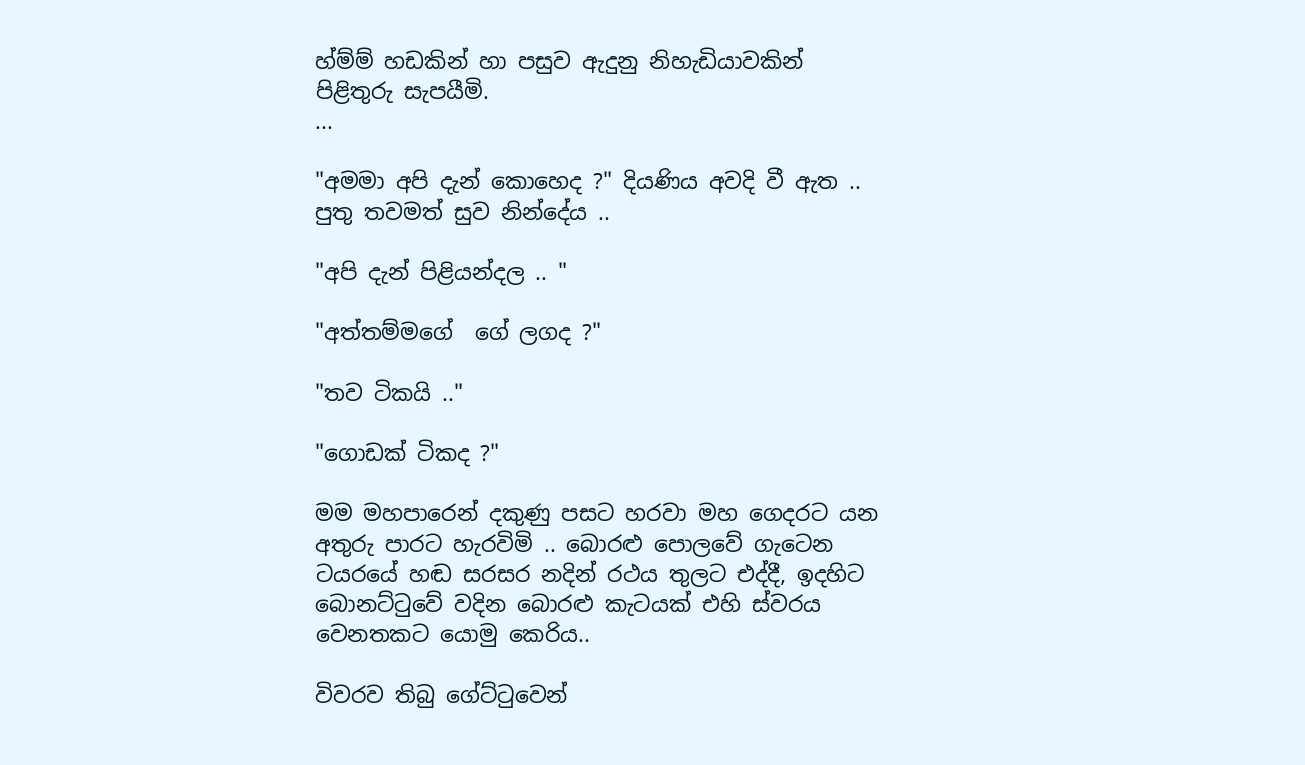හ්ම්ම් හඩකින් හා පසුව ඇදුනු නිහැඩියාවකින් පිළිතුරු සැපයීමි.
...

"අමමා අපි දැන් කොහෙද ?" දියණිය අවදි වී ඇත .. පුතු තවමත් සුව නින්දේය ..

"අපි දැන් පිළියන්දල .. "

"අත්තම්මගේ  ගේ ලගද ?"

"තව ටිකයි .."

"ගොඩක් ටිකද ?"

මම මහපාරෙන් දකුණු පසට හරවා මහ ගෙදරට යන අතුරු පාරට හැරවිමි .. බොරළු පොලවේ ගැටෙන ටයරයේ හඬ සරසර නදින් රථය තුලට එද්දී, ඉදහිට බොනට්ටුවේ වදින බොරළු කැටයක් එහි ස්වරය වෙනතකට යොමු කෙරිය..

විවරව තිබු ගේට්ටුවෙන්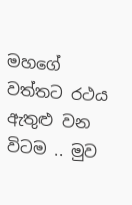මහගේ වත්තට රථය ඇතුළු වන විටම .. මුව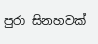පුරා සිනහවක්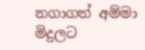නගාගත් අම්මා මිදුලට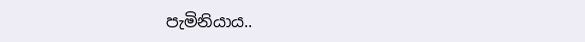පැමිනියාය..